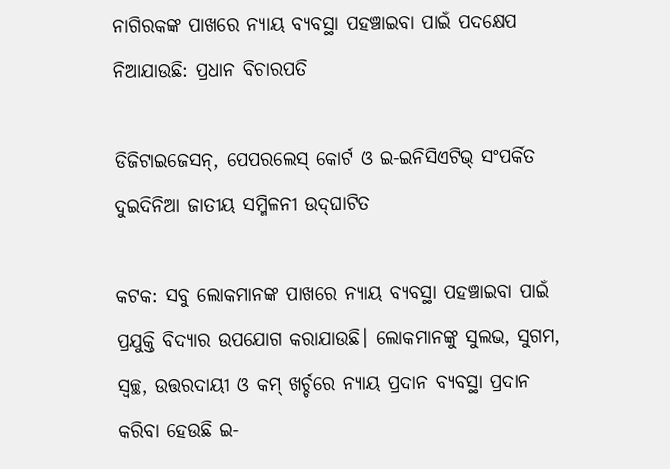ନାଗିରକଙ୍କ ପାଖରେ ନ୍ୟାୟ ବ୍ୟବସ୍ଥା ପହଞ୍ଚାଇବା ପାଇଁ ପଦକ୍ଷେପ ନିଆଯାଉଛି: ପ୍ରଧାନ ବିଚାରପତି

ଡିଜିଟାଇଜେସନ୍‌, ପେପରଲେସ୍‌ କୋର୍ଟ ଓ ଇ-ଇନିସିଏଟିଭ୍ ସଂପର୍କିତ ଦୁଇଦିନିଆ ଜାତୀୟ ସମ୍ମିଳନୀ ଉଦ୍‌ଘାଟିତ

କଟକ: ସବୁ ଲୋକମାନଙ୍କ ପାଖରେ ନ୍ୟାୟ ବ୍ୟବସ୍ଥା ପହଞ୍ଚାଇବା ପାଇଁ ପ୍ରଯୁକ୍ତି ବିଦ୍ୟାର ଉପଯୋଗ କରାଯାଉଛି। ଲୋକମାନଙ୍କୁ ସୁଲଭ, ସୁଗମ, ସ୍ବଚ୍ଛ, ଉତ୍ତରଦାୟୀ ଓ କମ୍ ଖର୍ଚ୍ଚରେ ନ୍ୟାୟ ପ୍ରଦାନ ବ୍ୟବସ୍ଥା ପ୍ରଦାନ କରିବା ହେଉଛି ଇ-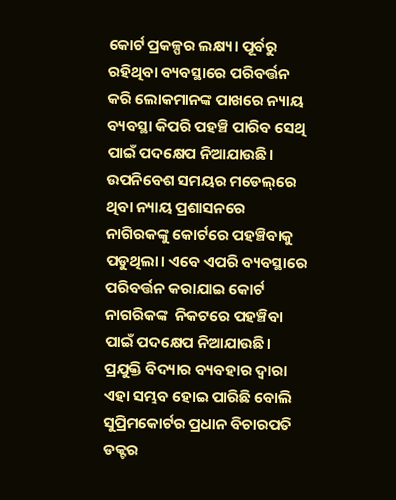କୋର୍ଟ ପ୍ରକଳ୍ପର ଲକ୍ଷ୍ୟ। ପୂର୍ବରୁ ରହିଥିବା ବ୍ୟବସ୍ଥାରେ ପରିବର୍ତ୍ତନ କରି ଲୋକମାନଙ୍କ ପାଖରେ ନ୍ୟାୟ ବ୍ୟବସ୍ଥା କିପରି ପହଞ୍ଚି ପାରିବ ସେଥି ପାଇଁ ପଦକ୍ଷେପ ନିଆଯାଉଛି। ଉପ‌ନିବେଶ ସମୟର ମଡେଲ୍‌ରେ ଥିବା ନ୍ୟାୟ ପ୍ରଶାସନରେ ନାଗିରକଙ୍କୁ କୋର୍ଟରେ ପହଞ୍ଚିବାକୁ ପଡୁଥିଲା। ଏବେ ଏପରି ବ୍ୟବସ୍ଥାରେ ପରିବର୍ତ୍ତନ କରାଯାଇ କୋର୍ଟ ନାଗରିକଙ୍କ  ନିକଟରେ ପହଞ୍ଚିବା ପାଇଁ ପଦକ୍ଷେପ ନିଆଯାଉଛି। ପ୍ରଯୁକ୍ତି ବିଦ୍ୟାର ବ୍ୟବହାର ଦ୍ବାରା ଏହା ସମ୍ଭବ ହୋଇ ପାରିଛି ବୋଲି ସୁପ୍ରିମକୋର୍ଟର ପ୍ରଧାନ ବିଚାରପତି ଡକ୍ଟର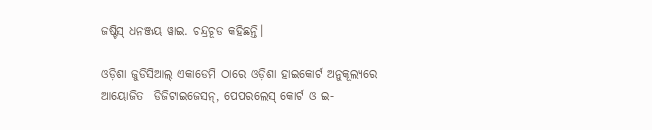ଜଷ୍ଟିସ୍‌ ଧନଞ୍ଜୟ ୱାଇ. ଚନ୍ଦ୍ରଚୂଡ କହିଛନ୍ତି।

ଓଡ଼ିଶା ଜୁଡିସିଆଲ୍‌ ଏକାଡେମି ଠାରେ ଓଡ଼ିଶା ହାଇକୋର୍ଟ ଅନୁକୂଲ୍ୟରେ ଆୟୋଜିତ  ଡିଜିଟାଇଜେସନ୍‌, ପେପରଲେସ୍‌ କୋର୍ଟ ଓ ଇ-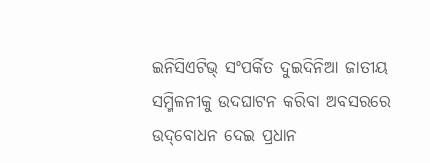ଇନିସିଏଟିଭ୍ ସଂପର୍କିତ ଦୁଇଦିନିଆ ଜାତୀୟ ସମ୍ମିଳନୀକୁ ଉଦଘାଟନ କରିବା ଅବସରରେ ଉଦ୍‌ବୋଧନ ଦେଇ ପ୍ରଧାନ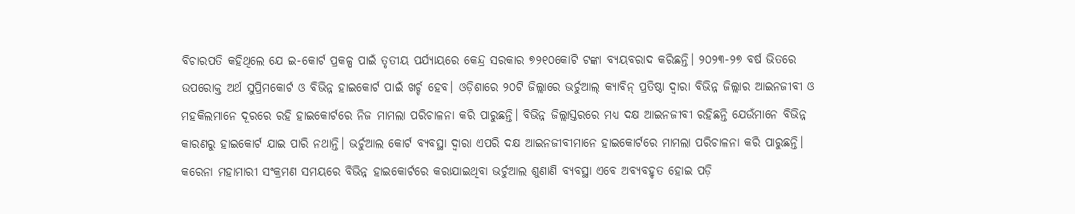ବିଚାରପତି କହିଥିଲେ ଯେ ଇ-କୋର୍ଟ ପ୍ରକଳ୍ପ ପାଇଁ ତୃତୀୟ ପର୍ଯ୍ୟାୟରେ କେନ୍ଦ୍ର ସରକାର ୭୨୧୦କୋଟି ଟଙ୍କା ବ୍ୟୟବରାଦ କରିଛନ୍ତି। ୨୦୨୩-୨୭ ବର୍ଷ ଭିତରେ ଉପରୋକ୍ତ ଅର୍ଥ ସୁପ୍ରିମକୋର୍ଟ ଓ ବିଭିନ୍ନ ହାଇକୋର୍ଟ ପାଇଁ ଖର୍ଚ୍ଚ ହେବ। ଓଡ଼ିଶାରେ ୨୦ଟି ଜିଲ୍ଲାରେ ଭର୍ଚୁଆଲ୍‌ କ୍ୟାବିନ୍ ପ୍ରତିଷ୍ଠା ଦ୍ବାରା ବିଭିନ୍ନ ଜିଲ୍ଲାର ଆଇନଜୀବୀ ଓ ମହକିଲମାନେ ଦୂରରେ ରହି ହାଇକୋର୍ଟରେ ନିଜ ମାମଲା ପରିଚାଳନା କରି ପାରୁଛନ୍ତି। ବିଭିନ୍ନ ଜିଲ୍ଲାସ୍ତରରେ ମଧ୍ୟ ଦକ୍ଷ ଆଇନଜୀବୀ ରହିଛନ୍ତି ଯେଉଁମାନେ ବିଭିନ୍ନ କାରଣରୁ ହାଇକୋର୍ଟ ଯାଇ ପାରି ନଥାନ୍ତି। ଭର୍ଚୁଆଲ କୋର୍ଟ ବ୍ୟବସ୍ଥା ଦ୍ବାରା ଏପରି ଦକ୍ଷ ଆଇନଜୀବୀମାନେ ହାଇକୋର୍ଟରେ ମାମଲା ପରିଚାଳନା କରି ପାରୁଛନ୍ତି। କରେନା ମହାମାରୀ ସଂକ୍ରମଣ ସମୟରେ ବିଭିନ୍ନ ହାଇକୋର୍ଟରେ କରାଯାଇଥିବା ଭର୍ଚୁଆଲ ଶୁଣାଣି ବ୍ୟବସ୍ଥା ଏବେ ଅବ୍ୟବହୃତ ହୋଇ ପଡ଼ି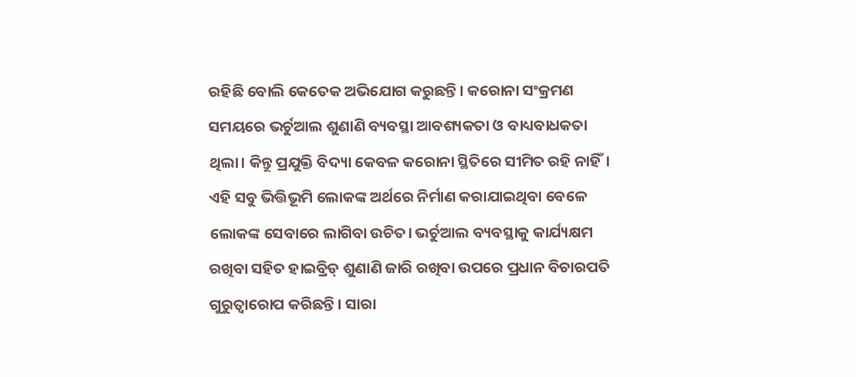ରହିଛି ବୋଲି କେତେକ ଅଭିଯୋଗ କରୁଛନ୍ତି। କରୋନା ସଂକ୍ରମଣ ସମୟରେ ଭର୍ଚୁଆଲ ଶୁଣାଣି ବ୍ୟବସ୍ଥା ଆବଶ୍ୟକତା ଓ ବାଧ୍ୟବାଧକତା ଥିଲା। କିନ୍ତୁ ପ୍ରଯୁକ୍ତି ବିଦ୍ୟା କେବଳ କରୋନା ସ୍ଥିତିରେ ସୀମିତ ରହି ନାହିଁ। ଏହି ସବୁ ଭିତ୍ତିଭୂମି ଲୋକଙ୍କ ଅର୍ଥରେ ନିର୍ମାଣ କରାଯାଇଥିବା ବେଳେ ଲୋକଙ୍କ ସେବାରେ ଲାଗିବା ଉଚିତ। ଭର୍ଚୁଆଲ ବ୍ୟବସ୍ଥାକୁ କାର୍ଯ୍ୟକ୍ଷମ ରଖିବା ସହିତ ହାଇବ୍ରିଡ୍‌ ଶୁଣାଣି ଜାରି ରଖିବା ଉପରେ ପ୍ରଧାନ ବିଚାରପତି ଗୁରୁତ୍ବାରୋପ କରିଛନ୍ତି। ସାରା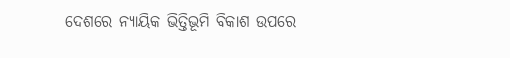ଦେଶରେ ନ୍ୟାୟିକ ଭିତ୍ତିଭୂମି ବିକାଶ ଉପରେ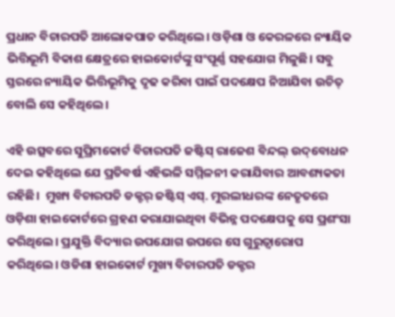ପ୍ରଧାନ ବିଚାରପତି ଆଲୋକପାତ କରିଥିଲେ। ଓଡ଼ିଶା ଓ କେରଳରେ ନ୍ୟାୟିକ ଭିତ୍ତିଭୂମି ବିକାଶ କ୍ଷେତ୍ରରେ ହାଇକୋର୍ଟଙ୍କୁ ସଂପୂର୍ଣ୍ଣ ସହଯୋଗ ମିଳୁଛି। ସବୁ ସ୍ତରରେ ନ୍ୟାୟିକ ଭିତ୍ତିଭୂମିକୁ ଦୃଢ କରିବା ପାଇଁ ପଦକ୍ଷେପ ନିଆଯିବା ଉଚିତ୍‌ ବୋଲି ସେ କହିଥିଲେ।

ଏହି ଉତ୍ସବରେ ସୁପ୍ରିମକୋର୍ଟ ବିଚାରପତି ଜଷ୍ଟିସ୍‌ ରାଜେଶ ବିନ୍ଦଲ୍‌ ଉଦ୍‌ବୋଧନ ଦେଇ କହିଥିଲେ ଯେ ପ୍ରତିବର୍ଷ ଏହିଭଳି ସମ୍ମିଳନୀ କରାଯିବାର ଆବଶ୍ୟକତା ରହିଛି।  ମୁଖ୍ୟ ବିଚାରପତି ଡକ୍ଟର୍‌ ଜଷ୍ଟିସ୍‌ ଏସ୍‌. ମୁରଲୀଧରଙ୍କ ନେତୃତରେ ଓଡ଼ିଶା ହାଇକୋର୍ଟରେ ଗ୍ରହଣ କରାଯାଇଥିବା ବିଭିନ୍ନ ପଦକ୍ଷେପକୁ ସେ ପ୍ରଶଂସା କରିଥିଲେ। ପ୍ରଯୁକ୍ତି ବିଦ୍ୟାର ଉପଯୋଗ ଉପରେ ସେ ଗୁରୁତ୍ବାରୋପ କରିଥିଲେ। ଓଡିଶା ହାଇକୋର୍ଟ ମୁଖ୍ୟ ବିଚାରପତି ଡକ୍ଟର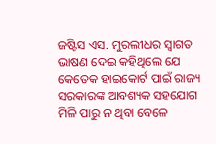ଜଷ୍ଟିସ ଏସ. ମୁରଲୀଧର ସ୍ବାଗତ ଭାଷଣ ଦେଇ କହିଥିଲେ ଯେ କେତେକ ହାଇକୋର୍ଟ ପାଇଁ ରାଜ୍ୟ ସରକାରଙ୍କ ଆବଶ୍ୟକ ସହଯୋଗ ମିଳି ପାରୁ ନ ଥିବା ବେଳେ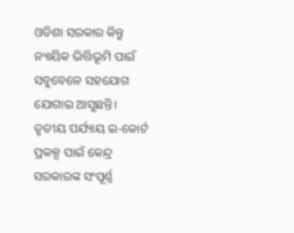ଓଡିଶା ସରକାର କିନ୍ତୁ ନ୍ୟାୟିକ ଭିତ୍ତିଭୂମି ପାଇଁ ସବୁବେଳେ ସହଯୋଗ ଯୋଗାଇ ଆସୁଛନ୍ତି। ତୃତୀୟ ପର୍ଯ୍ୟାୟ ଇ-କୋର୍ଟ ପ୍ରକଳ୍ପ ପାଇଁ କେନ୍ଦ୍ର ସରକାରଙ୍କ ସଂପୂର୍ଣ୍ଣ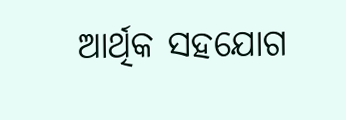ଆର୍ଥିକ ସହଯୋଗ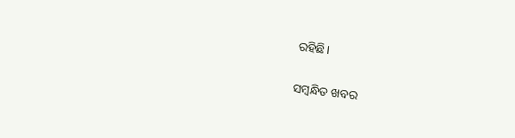ରହିଛି।

ସମ୍ବନ୍ଧିତ ଖବର